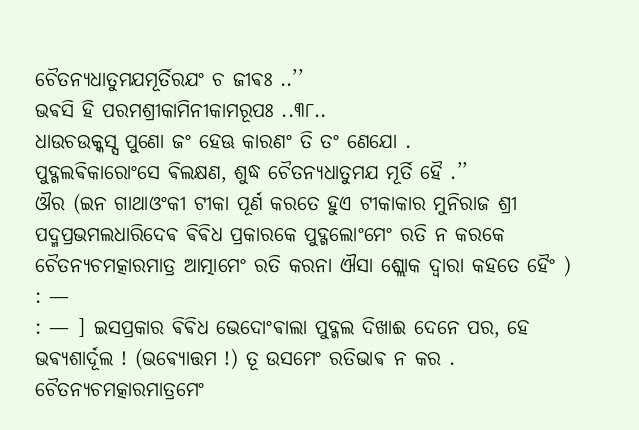ଚୈତନ୍ଯଧାତୁମଯମୂର୍ତିରଯଂ ଚ ଜୀଵଃ ..’’
ଭଵସି ହି ପରମଶ୍ରୀକାମିନୀକାମରୂପଃ ..୩୮..
ଧାଉଚଉକ୍କସ୍ସ ପୁଣୋ ଜଂ ହେଊ କାରଣଂ ତି ତଂ ଣେଯୋ .
ପୁଦ୍ଗଲଵିକାରୋଂସେ ଵିଲକ୍ଷଣ, ଶୁଦ୍ଧ ଚୈତନ୍ଯଧାତୁମଯ ମୂର୍ତି ହୈ .’’
ଔର (ଇନ ଗାଥାଓଂକୀ ଟୀକା ପୂର୍ଣ କରତେ ହୁଏ ଟୀକାକାର ମୁନିରାଜ ଶ୍ରୀ ପଦ୍ମପ୍ରଭମଲଧାରିଦେଵ ଵିଵିଧ ପ୍ରକାରକେ ପୁଦ୍ଗଲୋଂମେଂ ରତି ନ କରକେ ଚୈତନ୍ଯଚମତ୍କାରମାତ୍ର ଆତ୍ମାମେଂ ରତି କରନା ଐସା ଶ୍ଲୋକ ଦ୍ଵାରା କହତେ ହୈଂ ) : —
: — ] ଇସପ୍ରକାର ଵିଵିଧ ଭେଦୋଂଵାଲା ପୁଦ୍ଗଲ ଦିଖାଈ ଦେନେ ପର, ହେ ଭଵ୍ଯଶାର୍ଦୂଲ ! (ଭଵ୍ଯୋତ୍ତମ !) ତୂ ଉସମେଂ ରତିଭାଵ ନ କର . ଚୈତନ୍ଯଚମତ୍କାରମାତ୍ରମେଂ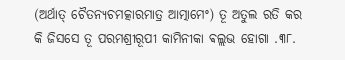(ଅର୍ଥାତ୍ ଚୈତନ୍ଯଚମତ୍କାରମାତ୍ର ଆତ୍ମାମେଂ) ତୂ ଅତୁଲ ରତି କର କି ଜିସସେ ତୂ ପରମଶ୍ରୀରୂପୀ କାମିନୀକା ଵଲ୍ଲଭ ହୋଗା .୩୮.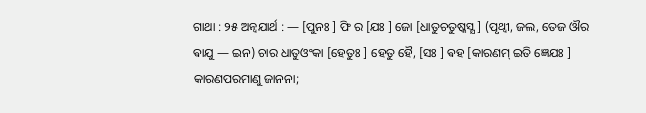ଗାଥା : ୨୫ ଅନ୍ଵଯାର୍ଥ : — [ପୁନଃ ] ଫି ର [ଯଃ ] ଜୋ [ଧାତୁଚତୁଷ୍କସ୍ଯ ] (ପୃଥ୍ଵୀ, ଜଲ, ତେଜ ଔର ଵାଯୁ — ଇନ) ଚାର ଧାତୁଓଂକା [ହେତୁଃ ] ହେତୁ ହୈ, [ସଃ ] ଵହ [କାରଣମ୍ ଇତି ଜ୍ଞେଯଃ ] କାରଣପରମାଣୁ ଜାନନା;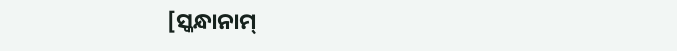[ସ୍କନ୍ଧାନାମ୍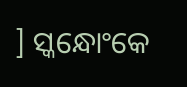] ସ୍କନ୍ଧୋଂକେ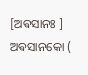[ଅଵସାନଃ ] ଅଵସାନକୋ (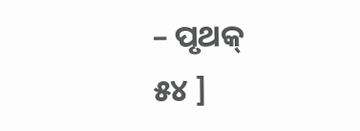– ପୃଥକ୍
୫୪ ]